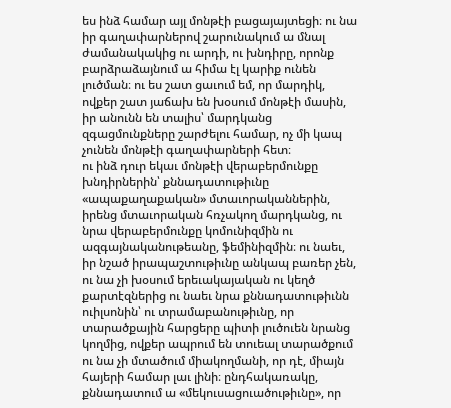ես ինձ համար այլ մոնթէի բացայայտեցի։ ու նա իր գաղափարներով շարունակում ա մնալ ժամանակակից ու արդի, ու խնդիրը, որոնք բարձրաձայնում ա հիմա էլ կարիք ունեն լուծման։ ու ես շատ ցաւում եմ, որ մարդիկ, ովքեր շատ յաճախ են խօսում մոնթէի մասին, իր անունն են տալիս՝ մարդկանց զգացմունքները շարժելու համար, ոչ մի կապ չունեն մոնթէի գաղափարների հետ։
ու ինձ դուր եկաւ մոնթէի վերաբերմունքը խնդիրներին՝ քննադատութիւնը «ապաքաղաքական» մտաւորականներին, իրենց մտաւորական հռչակող մարդկանց, ու նրա վերաբերմունքը կոմունիզմին ու ազգայնականութեանը, ֆեմինիզմին։ ու նաեւ, իր նշած իրապաշտութիւնը անկապ բառեր չեն, ու նա չի խօսում երեւակայական ու կեղծ քարտէզներից ու նաեւ նրա քննադատութիւնն ուիլսոնին՝ ու տրամաբանութիւնը, որ տարածքային հարցերը պիտի լուծուեն նրանց կողմից, ովքեր ապրում են տուեալ տարածքում ու նա չի մտածում միակողմանի, որ դէ, միայն հայերի համար լաւ լինի։ ընդհակառակը, քննադատում ա «մեկուսացուածութիւնը», որ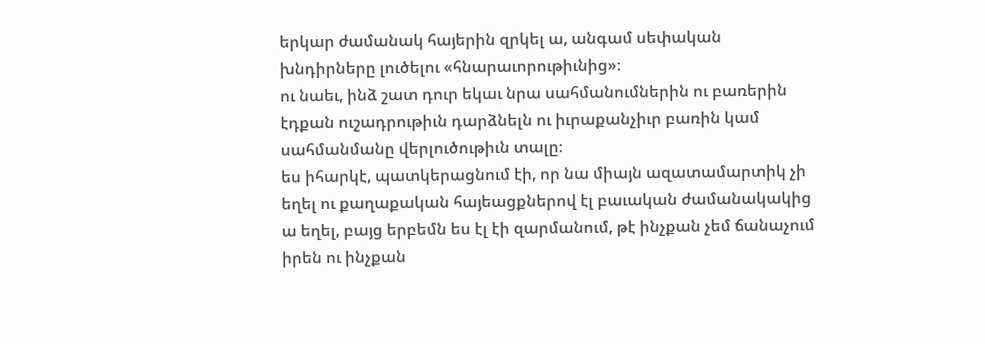երկար ժամանակ հայերին զրկել ա, անգամ սեփական խնդիրները լուծելու «հնարաւորութիւնից»։
ու նաեւ, ինձ շատ դուր եկաւ նրա սահմանումներին ու բառերին էդքան ուշադրութիւն դարձնելն ու իւրաքանչիւր բառին կամ սահմանմանը վերլուծութիւն տալը։
ես իհարկէ, պատկերացնում էի, որ նա միայն ազատամարտիկ չի եղել ու քաղաքական հայեացքներով էլ բաւական ժամանակակից ա եղել, բայց երբեմն ես էլ էի զարմանում, թէ ինչքան չեմ ճանաչում իրեն ու ինչքան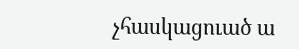չհասկացուած ա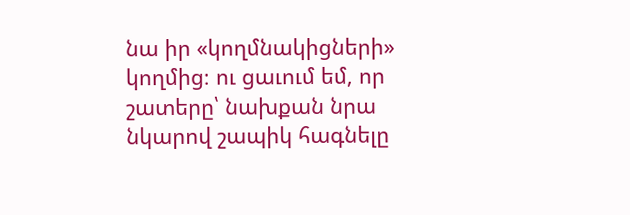նա իր «կողմնակիցների» կողմից։ ու ցաւում եմ, որ շատերը՝ նախքան նրա նկարով շապիկ հագնելը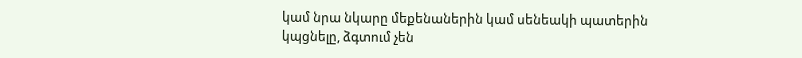կամ նրա նկարը մեքենաներին կամ սենեակի պատերին կպցնելը, ձգտում չեն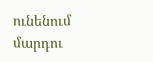ունենում մարդու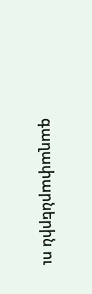գաղափարներին ու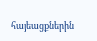հայեացքներին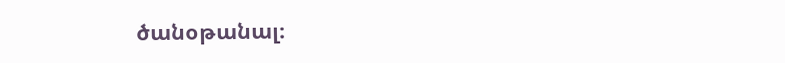ծանօթանալ։